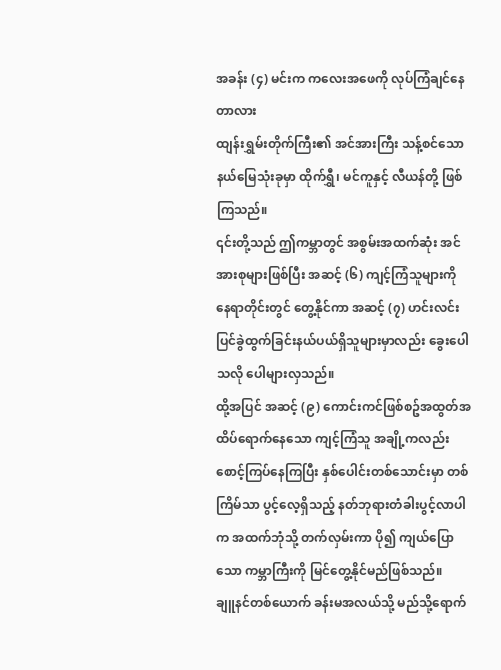အခန်း (၄) မင်းက ကလေးအဖေကို လုပ်ကြံချင်နေတာလား
ထျန်းရွှမ်းတိုက်ကြီး၏ အင်အားကြီး သန့်စင်သော နယ်မြေသုံးခုမှာ ထိုက်ရွှီ၊ မင်ကူနှင့် လီယန်တို့ ဖြစ်ကြသည်။
၎င်းတို့သည် ဤကမ္ဘာတွင် အစွမ်းအထက်ဆုံး အင်အားစုများဖြစ်ပြီး အဆင့် (၆) ကျင့်ကြံသူများကို နေရာတိုင်းတွင် တွေ့နိုင်ကာ အဆင့် (၇) ဟင်းလင်းပြင်ခွဲထွက်ခြင်းနယ်ပယ်ရှိသူများမှာလည်း ခွေးပေါသလို ပေါများလှသည်။
ထို့အပြင် အဆင့် (၉) ကောင်းကင်ဖြစ်စဥ်အထွတ်အထိပ်ရောက်နေသော ကျင့်ကြံသူ အချို့ကလည်း စောင့်ကြပ်နေကြပြီး နှစ်ပေါင်းတစ်သောင်းမှာ တစ်ကြိမ်သာ ပွင့်လေ့ရှိသည့် နတ်ဘုရားတံခါးပွင့်လာပါက အထက်ဘုံသို့ တက်လှမ်းကာ ပို၍ ကျယ်ပြောသော ကမ္ဘာကြီးကို မြင်တွေ့နိုင်မည်ဖြစ်သည်။
ချူနင်တစ်ယောက် ခန်းမအလယ်သို့ မည်သို့ရောက်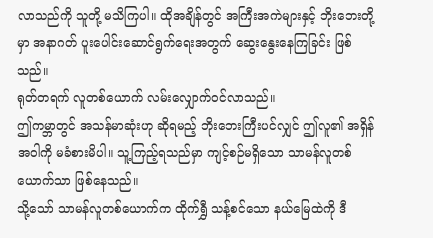လာသည်ကို သူတို့ မသိကြပါ။ ထိုအချိန်တွင် အကြီးအကဲများနှင့် ဘိုးဘေးတို့မှာ အနာဂတ် ပူးပေါင်းဆောင်ရွက်ရေးအတွက် ဆွေးနွေးနေကြခြင်း ဖြစ်သည်။
ရုတ်တရက် လူတစ်ယောက် လမ်းလျှောက်ဝင်လာသည်။
ဤကမ္ဘာတွင် အသန်မာဆုံးဟု ဆိုရမည့် ဘိုးဘေးကြီးပင်လျှင် ဤလူ၏ အရှိန်အဝါကို မခံစားမိပါ။ သူ့ကြည့်ရသည်မှာ ကျင့်စဉ်မရှိသော သာမန်လူတစ်ယောက်သာ ဖြစ်နေသည်။
သို့သော် သာမန်လူတစ်ယောက်က ထိုက်ရွှီ သန့်စင်သော နယ်မြေထဲကို ဒီ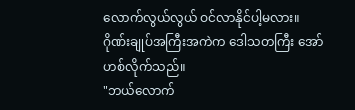လောက်လွယ်လွယ် ဝင်လာနိုင်ပါ့မလား။
ဂိုဏ်းချုပ်အကြီးအကဲက ဒေါသတကြီး အော်ဟစ်လိုက်သည်။
"ဘယ်လောက်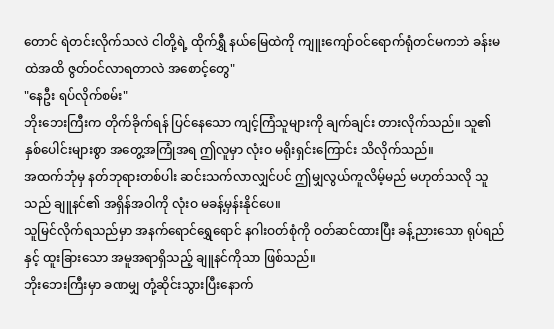တောင် ရဲတင်းလိုက်သလဲ ငါတို့ရဲ့ ထိုက်ရွှီ နယ်မြေထဲကို ကျူးကျော်ဝင်ရောက်ရုံတင်မကဘဲ ခန်းမထဲအထိ ဇွတ်ဝင်လာရတာလဲ အစောင့်တွေ"
"နေဦး ရပ်လိုက်စမ်း"
ဘိုးဘေးကြီးက တိုက်ခိုက်ရန် ပြင်နေသော ကျင့်ကြံသူများကို ချက်ချင်း တားလိုက်သည်။ သူ၏ နှစ်ပေါင်းများစွာ အတွေ့အကြုံအရ ဤလူမှာ လုံးဝ မရိုးရှင်းကြောင်း သိလိုက်သည်။
အထက်ဘုံမှ နတ်ဘုရားတစ်ပါး ဆင်းသက်လာလျှင်ပင် ဤမျှလွယ်ကူလိမ့်မည် မဟုတ်သလို သူသည် ချူနင်၏ အရှိန်အဝါကို လုံးဝ မခန့်မှန်းနိုင်ပေ။
သူမြင်လိုက်ရသည်မှာ အနက်ရောင်ရွှေရောင် နဂါးဝတ်စုံကို ဝတ်ဆင်ထားပြီး ခန့်ညားသော ရုပ်ရည်နှင့် ထူးခြားသော အမူအရာရှိသည့် ချူနင်ကိုသာ ဖြစ်သည်။
ဘိုးဘေးကြီးမှာ ခဏမျှ တုံ့ဆိုင်းသွားပြီးနောက်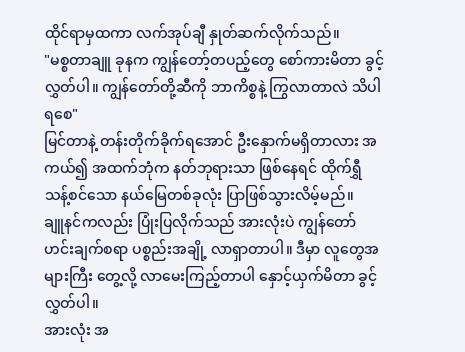ထိုင်ရာမှထကာ လက်အုပ်ချီ နှုတ်ဆက်လိုက်သည်။
"မစ္စတာချူ ခုနက ကျွန်တော့်တပည့်တွေ စော်ကားမိတာ ခွင့်လွှတ်ပါ။ ကျွန်တော်တို့ဆီကို ဘာကိစ္စနဲ့ ကြွလာတာလဲ သိပါရစေ"
မြင်တာနဲ့ တန်းတိုက်ခိုက်ရအောင် ဦးနှောက်မရှိတာလား အကယ်၍ အထက်ဘုံက နတ်ဘုရားသာ ဖြစ်နေရင် ထိုက်ရွှီ သန့်စင်သော နယ်မြေတစ်ခုလုံး ပြာဖြစ်သွားလိမ့်မည်။
ချူနင်ကလည်း ပြုံးပြလိုက်သည် အားလုံးပဲ ကျွန်တော် ဟင်းချက်စရာ ပစ္စည်းအချို့ လာရှာတာပါ။ ဒီမှာ လူတွေအများကြီး တွေ့လို့ လာမေးကြည့်တာပါ နှောင့်ယှက်မိတာ ခွင့်လွှတ်ပါ။
အားလုံး အ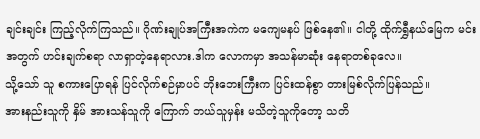ချင်းချင်း ကြည့်လိုက်ကြသည်။ ဂိုဏ်းချုပ်အကြီးအကဲက မကျေမနပ် ဖြစ်နေ၏။ ငါတို့ ထိုက်ရွှီနယ်မြေက မင်းအတွက် ဟင်းချက်စရာ လာရှာတဲ့နေရာလား.ဒါက လောကမှာ အသန်မာဆုံး နေရာတစ်ခုလေ။
သို့သော် သူ စကားပြောရန် ပြင်လိုက်စဉ်မှာပင် ဘိုးဘေးကြီးက ပြင်းထန်စွာ တားမြစ်လိုက်ပြန်သည်။
အားနည်းသူကို နှိမ် အားသန်သူကို ကြောက် ဘယ်သူမှန်း မသိတဲ့သူကိုတော့ သတိ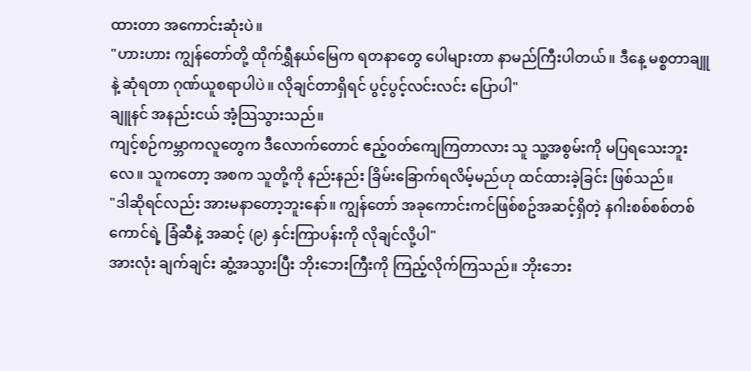ထားတာ အကောင်းဆုံးပဲ။
"ဟားဟား ကျွန်တော်တို့ ထိုက်ရွှီနယ်မြေက ရတနာတွေ ပေါများတာ နာမည်ကြီးပါတယ်။ ဒီနေ့ မစ္စတာချူနဲ့ ဆုံရတာ ဂုဏ်ယူစရာပါပဲ။ လိုချင်တာရှိရင် ပွင့်ပွင့်လင်းလင်း ပြောပါ"
ချူနင် အနည်းငယ် အံ့သြသွားသည်။
ကျင့်စဉ်ကမ္ဘာကလူတွေက ဒီလောက်တောင် ဧည့်ဝတ်ကျေကြတာလား သူ သူ့အစွမ်းကို မပြရသေးဘူးလေ။ သူကတော့ အစက သူတို့ကို နည်းနည်း ခြိမ်းခြောက်ရလိမ့်မည်ဟု ထင်ထားခဲ့ခြင်း ဖြစ်သည်။
"ဒါဆိုရင်လည်း အားမနာတော့ဘူးနော်။ ကျွန်တော် အခုကောင်းကင်ဖြစ်စဥ်အဆင့်ရှိတဲ့ နဂါးစစ်စစ်တစ်ကောင်ရဲ့ ခြံဆီနဲ့ အဆင့် (၉) နှင်းကြာပန်းကို လိုချင်လို့ပါ"
အားလုံး ချက်ချင်း ဆွံ့အသွားပြီး ဘိုးဘေးကြီးကို ကြည့်လိုက်ကြသည်။ ဘိုးဘေး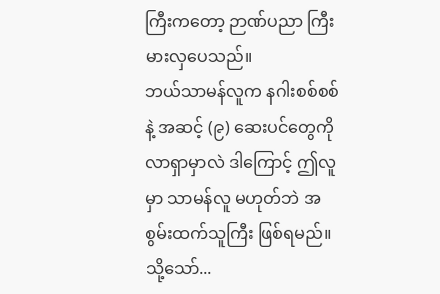ကြီးကတော့ ဉာဏ်ပညာ ကြီးမားလှပေသည်။
ဘယ်သာမန်လူက နဂါးစစ်စစ်နဲ့ အဆင့် (၉) ဆေးပင်တွေကို လာရှာမှာလဲ ဒါကြောင့် ဤလူမှာ သာမန်လူ မဟုတ်ဘဲ အစွမ်းထက်သူကြီး ဖြစ်ရမည်။ သို့သော်...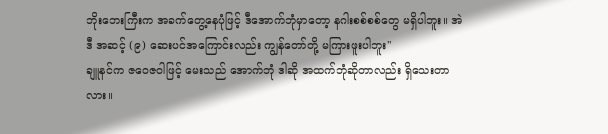ဘိုးဘေးကြီးက အခက်တွေ့နေပုံဖြင့် ဒီအောက်ဘုံမှာတော့ နဂါးစစ်စစ်တွေ မရှိပါဘူး။ အဲဒီ အဆင့် (၉) ဆေးပင်အကြောင်းလည်း ကျွန်တော်တို့ မကြားဖူးပါဘူး"
ချူနင်က ဇဝေဇဝါဖြင့် မေးသည် အောက်ဘုံ ဒါဆို အထက်ဘုံဆိုတာလည်း ရှိသေးတာလား။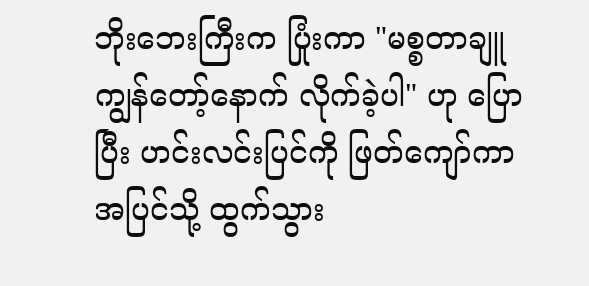ဘိုးဘေးကြီးက ပြုံးကာ "မစ္စတာချူ ကျွန်တော့်နောက် လိုက်ခဲ့ပါ" ဟု ပြောပြီး ဟင်းလင်းပြင်ကို ဖြတ်ကျော်ကာ အပြင်သို့ ထွက်သွား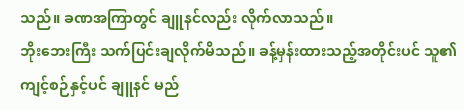သည်။ ခဏအကြာတွင် ချူနင်လည်း လိုက်လာသည်။
ဘိုးဘေးကြီး သက်ပြင်းချလိုက်မိသည်။ ခန့်မှန်းထားသည့်အတိုင်းပင် သူ၏ ကျင့်စဉ်နှင့်ပင် ချူနင် မည်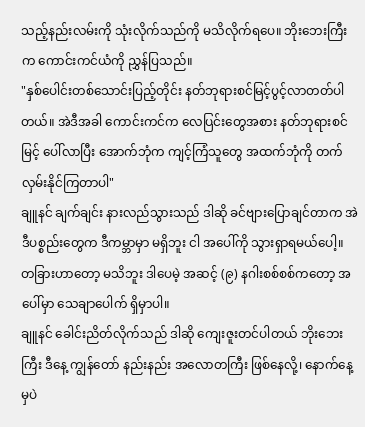သည့်နည်းလမ်းကို သုံးလိုက်သည်ကို မသိလိုက်ရပေ။ ဘိုးဘေးကြီးက ကောင်းကင်ယံကို ညွှန်ပြသည်။
"နှစ်ပေါင်းတစ်သောင်းပြည့်တိုင်း နတ်ဘုရားစင်မြင့်ပွင့်လာတတ်ပါတယ်။ အဲဒီအခါ ကောင်းကင်က လေပြင်းတွေအစား နတ်ဘုရားစင်မြင့် ပေါ်လာပြီး အောက်ဘုံက ကျင့်ကြံသူတွေ အထက်ဘုံကို တက်လှမ်းနိုင်ကြတာပါ"
ချူနင် ချက်ချင်း နားလည်သွားသည် ဒါဆို ခင်ဗျားပြောချင်တာက အဲဒီပစ္စည်းတွေက ဒီကမ္ဘာမှာ မရှိဘူး ငါ အပေါ်ကို သွားရှာရမယ်ပေါ့။
တခြားဟာတော့ မသိဘူး ဒါပေမဲ့ အဆင့် (၉) နဂါးစစ်စစ်ကတော့ အပေါ်မှာ သေချာပေါက် ရှိမှာပါ။
ချူနင် ခေါင်းညိတ်လိုက်သည် ဒါဆို ကျေးဇူးတင်ပါတယ် ဘိုးဘေးကြီး ဒီနေ့ ကျွန်တော် နည်းနည်း အလောတကြီး ဖြစ်နေလို့၊ နောက်နေ့မှပဲ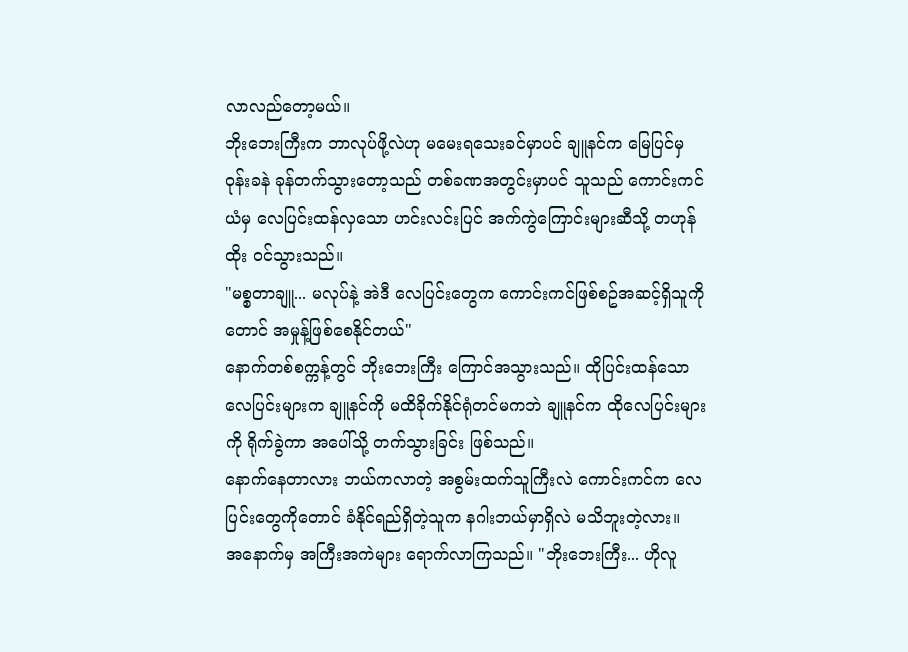လာလည်တော့မယ်။
ဘိုးဘေးကြီးက ဘာလုပ်ဖို့လဲဟု မမေးရသေးခင်မှာပင် ချူနင်က မြေပြင်မှ ဝုန်းခနဲ ခုန်တက်သွားတော့သည် တစ်ခဏအတွင်းမှာပင် သူသည် ကောင်းကင်ယံမှ လေပြင်းထန်လှသော ဟင်းလင်းပြင် အက်ကွဲကြောင်းများဆီသို့ တဟုန်ထိုး ဝင်သွားသည်။
"မစ္စတာချူ... မလုပ်နဲ့ အဲဒီ လေပြင်းတွေက ကောင်းကင်ဖြစ်စဥ်အဆင့်ရှိသူကိုတောင် အမှုန့်ဖြစ်စေနိုင်တယ်"
နောက်တစ်စက္ကန့်တွင် ဘိုးဘေးကြီး ကြောင်အသွားသည်။ ထိုပြင်းထန်သော လေပြင်းများက ချူနင်ကို မထိခိုက်နိုင်ရုံတင်မကဘဲ ချူနင်က ထိုလေပြင်းများကို ရိုက်ခွဲကာ အပေါ်သို့ တက်သွားခြင်း ဖြစ်သည်။
နောက်နေတာလား ဘယ်ကလာတဲ့ အစွမ်းထက်သူကြီးလဲ ကောင်းကင်က လေပြင်းတွေကိုတောင် ခံနိုင်ရည်ရှိတဲ့သူက နဂါးဘယ်မှာရှိလဲ မသိဘူးတဲ့လား။
အနောက်မှ အကြီးအကဲများ ရောက်လာကြသည်။ "ဘိုးဘေးကြီး... ဟိုလူ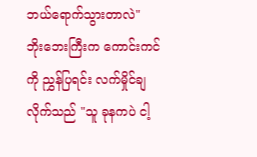ဘယ်ရောက်သွားတာလဲ"
ဘိုးဘေးကြီးက ကောင်းကင်ကို ညွှန်ပြရင်း လက်မှိုင်ချလိုက်သည် "သူ ခုနကပဲ ငါ့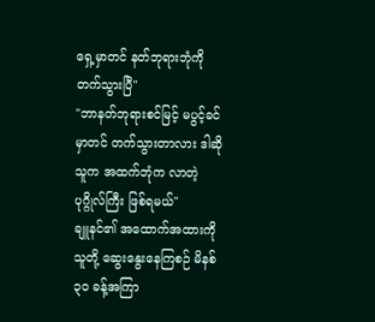ရှေ့မှာတင် နတ်ဘုရားဘုံကို တက်သွားပြီ"
"ဘာနတ်ဘုရားစင်မြင့် မပွင့်ခင်မှာတင် တက်သွားတာလား ဒါဆို သူက အထက်ဘုံက လာတဲ့ ပုဂ္ဂိုလ်ကြီး ဖြစ်ရမယ်"
ချူနင်၏ အထောက်အထားကို သူတို့ ဆွေးနွေးနေကြစဉ် မိနစ် ၃၀ ခန့်အကြာ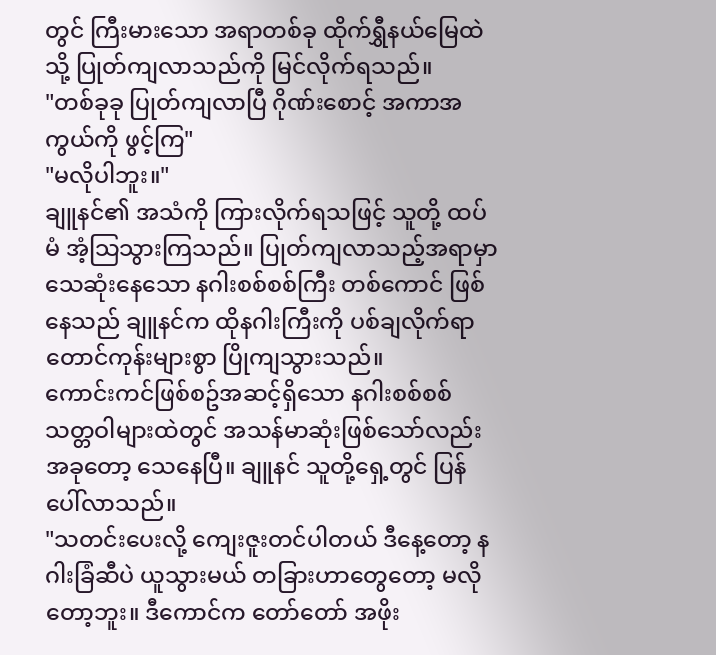တွင် ကြီးမားသော အရာတစ်ခု ထိုက်ရွှီနယ်မြေထဲသို့ ပြုတ်ကျလာသည်ကို မြင်လိုက်ရသည်။
"တစ်ခုခု ပြုတ်ကျလာပြီ ဂိုဏ်းစောင့် အကာအကွယ်ကို ဖွင့်ကြ"
"မလိုပါဘူး။"
ချူနင်၏ အသံကို ကြားလိုက်ရသဖြင့် သူတို့ ထပ်မံ အံ့သြသွားကြသည်။ ပြုတ်ကျလာသည့်အရာမှာ သေဆုံးနေသော နဂါးစစ်စစ်ကြီး တစ်ကောင် ဖြစ်နေသည် ချူနင်က ထိုနဂါးကြီးကို ပစ်ချလိုက်ရာ တောင်ကုန်းများစွာ ပြိုကျသွားသည်။
ကောင်းကင်ဖြစ်စဥ်အဆင့်ရှိသော နဂါးစစ်စစ် သတ္တဝါများထဲတွင် အသန်မာဆုံးဖြစ်သော်လည်း အခုတော့ သေနေပြီ။ ချူနင် သူတို့ရှေ့တွင် ပြန်ပေါ်လာသည်။
"သတင်းပေးလို့ ကျေးဇူးတင်ပါတယ် ဒီနေ့တော့ နဂါးခြံဆီပဲ ယူသွားမယ် တခြားဟာတွေတော့ မလိုတော့ဘူး။ ဒီကောင်က တော်တော် အဖိုး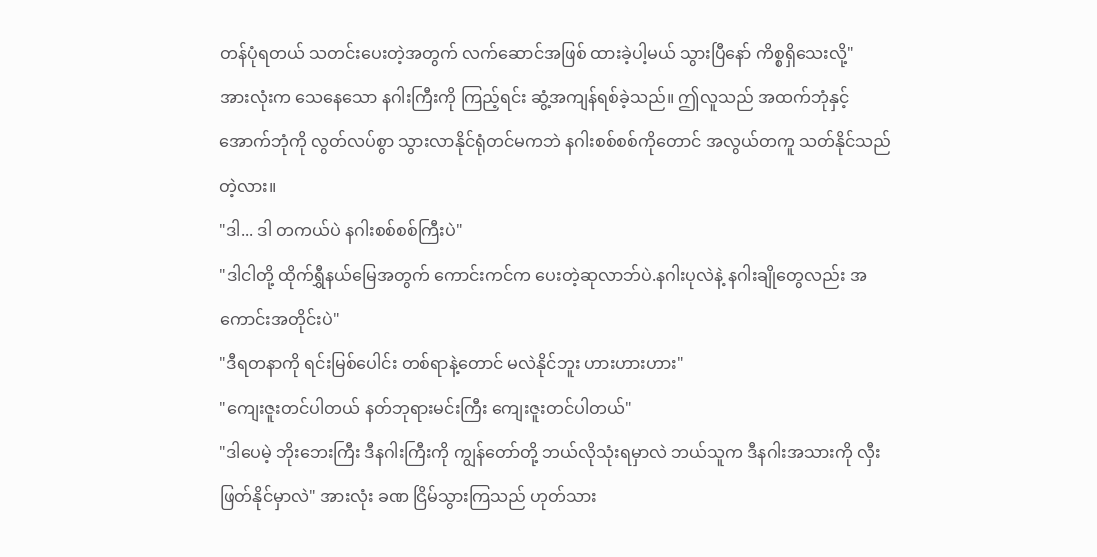တန်ပုံရတယ် သတင်းပေးတဲ့အတွက် လက်ဆောင်အဖြစ် ထားခဲ့ပါ့မယ် သွားပြီနော် ကိစ္စရှိသေးလို့"
အားလုံးက သေနေသော နဂါးကြီးကို ကြည့်ရင်း ဆွံ့အကျန်ရစ်ခဲ့သည်။ ဤလူသည် အထက်ဘုံနှင့် အောက်ဘုံကို လွတ်လပ်စွာ သွားလာနိုင်ရုံတင်မကဘဲ နဂါးစစ်စစ်ကိုတောင် အလွယ်တကူ သတ်နိုင်သည်တဲ့လား။
"ဒါ... ဒါ တကယ်ပဲ နဂါးစစ်စစ်ကြီးပဲ"
"ဒါငါတို့ ထိုက်ရွှီနယ်မြေအတွက် ကောင်းကင်က ပေးတဲ့ဆုလာဘ်ပဲ.နဂါးပုလဲနဲ့ နဂါးချိုတွေလည်း အကောင်းအတိုင်းပဲ"
"ဒီရတနာကို ရင်းမြစ်ပေါင်း တစ်ရာနဲ့တောင် မလဲနိုင်ဘူး ဟားဟားဟား"
"ကျေးဇူးတင်ပါတယ် နတ်ဘုရားမင်းကြီး ကျေးဇူးတင်ပါတယ်"
"ဒါပေမဲ့ ဘိုးဘေးကြီး ဒီနဂါးကြီးကို ကျွန်တော်တို့ ဘယ်လိုသုံးရမှာလဲ ဘယ်သူက ဒီနဂါးအသားကို လှီးဖြတ်နိုင်မှာလဲ" အားလုံး ခဏ ငြိမ်သွားကြသည် ဟုတ်သား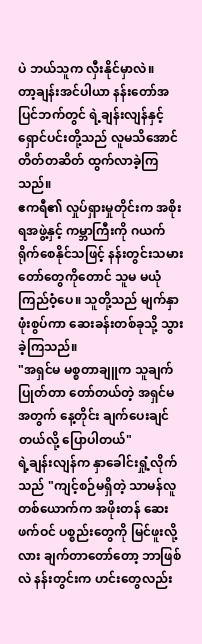ပဲ ဘယ်သူက လှီးနိုင်မှာလဲ။
တာ့ချန်းအင်ပါယာ နန်းတော်အပြင်ဘက်တွင် ရဲ့ချန်းလျန်နှင့် ရှောင်ပင်းတို့သည် လူမသိအောင် တိတ်တဆိတ် ထွက်လာခဲ့ကြသည်။
ဧကရီ၏ လှုပ်ရှားမှုတိုင်းက အစိုးရအဖွဲ့နှင့် ကမ္ဘာကြီးကို ဂယက်ရိုက်စေနိုင်သဖြင့် နန်းတွင်းသမားတော်တွေကိုတောင် သူမ မယုံကြည်ဝံ့ပေ။ သူတို့သည် မျက်နှာဖုံးစွပ်ကာ ဆေးခန်းတစ်ခုသို့ သွားခဲ့ကြသည်။
"အရှင်မ မစ္စတာချူက သူချက်ပြုတ်တာ တော်တယ်တဲ့ အရှင်မအတွက် နေ့တိုင်း ချက်ပေးချင်တယ်လို့ ပြောပါတယ်"
ရဲ့ချန်းလျန်က နှာခေါင်းရှုံ့လိုက်သည် "ကျင့်စဉ်မရှိတဲ့ သာမန်လူတစ်ယောက်က အဖိုးတန် ဆေးဖက်ဝင် ပစ္စည်းတွေကို မြင်ဖူးလို့လား ချက်တာတော်တော့ ဘာဖြစ်လဲ နန်းတွင်းက ဟင်းတွေလည်း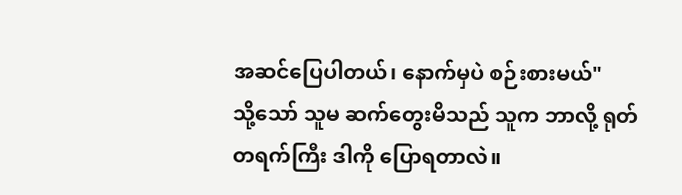အဆင်ပြေပါတယ်၊ နောက်မှပဲ စဉ်းစားမယ်"
သို့သော် သူမ ဆက်တွေးမိသည် သူက ဘာလို့ ရုတ်တရက်ကြီး ဒါကို ပြောရတာလဲ။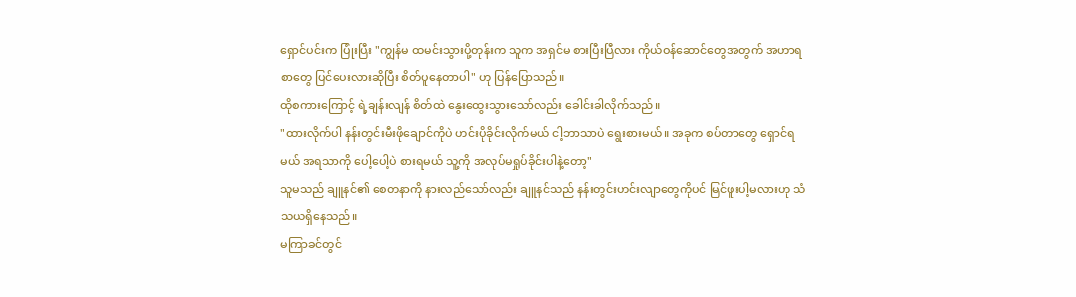ရှောင်ပင်းက ပြုံးပြီး "ကျွန်မ ထမင်းသွားပို့တုန်းက သူက အရှင်မ စားပြီးပြီလား ကိုယ်ဝန်ဆောင်တွေအတွက် အဟာရစာတွေ ပြင်ပေးလားဆိုပြီး စိတ်ပူနေတာပါ" ဟု ပြန်ပြောသည်။
ထိုစကားကြောင့် ရဲ့ချန်းလျန် စိတ်ထဲ နွေးထွေးသွားသော်လည်း ခေါင်းခါလိုက်သည်။
"ထားလိုက်ပါ နန်းတွင်းမီးဖိုချောင်ကိုပဲ ဟင်းပိုခိုင်းလိုက်မယ် ငါ့ဘာသာပဲ ရွေးစားမယ်။ အခုက စပ်တာတွေ ရှောင်ရမယ် အရသာကို ပေါ့ပေါ့ပဲ စားရမယ် သူ့ကို အလုပ်မရှုပ်ခိုင်းပါနဲ့တော့"
သူမသည် ချူနင်၏ စေတနာကို နားလည်သော်လည်း ချူနင်သည် နန်းတွင်းဟင်းလျာတွေကိုပင် မြင်ဖူးပါ့မလားဟု သံသယရှိနေသည်။
မကြာခင်တွင်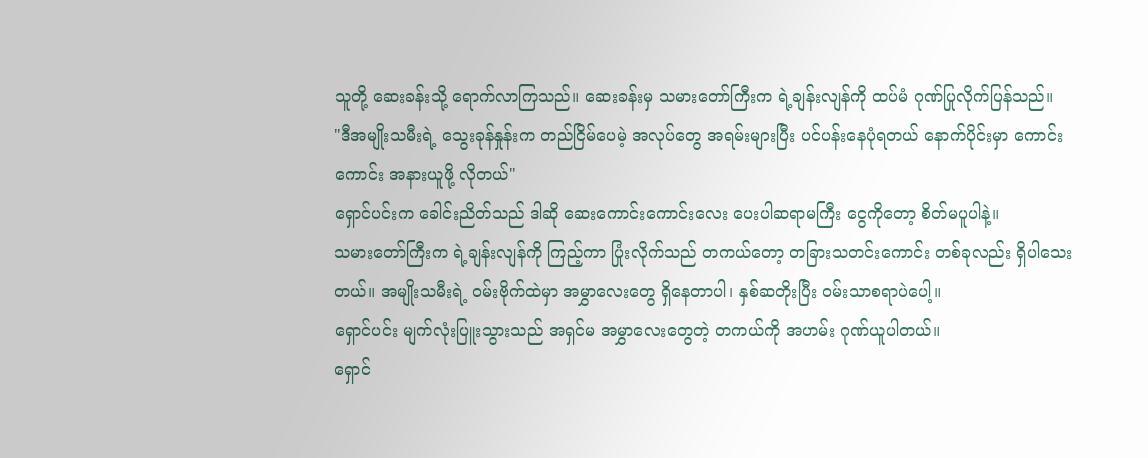သူတို့ ဆေးခန်းသို့ ရောက်လာကြသည်။ ဆေးခန်းမှ သမားတော်ကြီးက ရဲ့ချန်းလျန်ကို ထပ်မံ ဂုဏ်ပြုလိုက်ပြန်သည်။
"ဒီအမျိုးသမီးရဲ့ သွေးခုန်နှုန်းက တည်ငြိမ်ပေမဲ့ အလုပ်တွေ အရမ်းများပြီး ပင်ပန်းနေပုံရတယ် နောက်ပိုင်းမှာ ကောင်းကောင်း အနားယူဖို့ လိုတယ်"
ရှောင်ပင်းက ခေါင်းညိတ်သည် ဒါဆို ဆေးကောင်းကောင်းလေး ပေးပါဆရာမကြီး ငွေကိုတော့ စိတ်မပူပါနဲ့။
သမားတော်ကြီးက ရဲ့ချန်းလျန်ကို ကြည့်ကာ ပြုံးလိုက်သည် တကယ်တော့ တခြားသတင်းကောင်း တစ်ခုလည်း ရှိပါသေးတယ်။ အမျိုးသမီးရဲ့ ဝမ်းဗိုက်ထဲမှာ အမွှာလေးတွေ ရှိနေတာပါ၊ နှစ်ဆတိုးပြီး ဝမ်းသာစရာပဲပေါ့။
ရှောင်ပင်း မျက်လုံးပြူးသွားသည် အရှင်မ အမွှာလေးတွေတဲ့ တကယ်ကို အဟမ်း ဂုဏ်ယူပါတယ်။
ရှောင်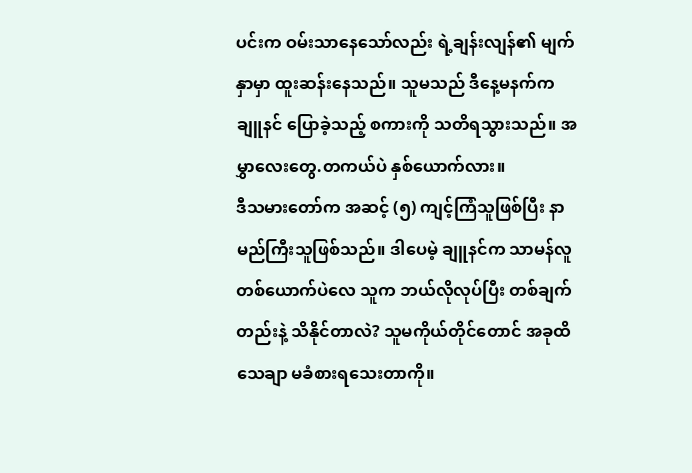ပင်းက ဝမ်းသာနေသော်လည်း ရဲ့ချန်းလျန်၏ မျက်နှာမှာ ထူးဆန်းနေသည်။ သူမသည် ဒီနေ့မနက်က ချူနင် ပြောခဲ့သည့် စကားကို သတိရသွားသည်။ အမွှာလေးတွေ.တကယ်ပဲ နှစ်ယောက်လား။
ဒီသမားတော်က အဆင့် (၅) ကျင့်ကြံသူဖြစ်ပြီး နာမည်ကြီးသူဖြစ်သည်။ ဒါပေမဲ့ ချူနင်က သာမန်လူတစ်ယောက်ပဲလေ သူက ဘယ်လိုလုပ်ပြီး တစ်ချက်တည်းနဲ့ သိနိုင်တာလဲ? သူမကိုယ်တိုင်တောင် အခုထိ သေချာ မခံစားရသေးတာကို။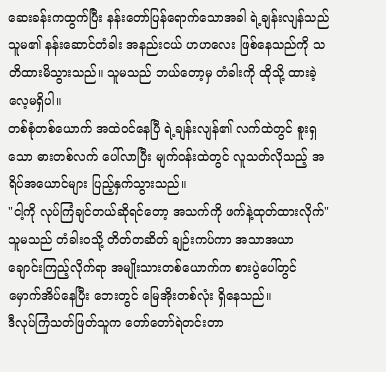ဆေးခန်းကထွက်ပြီး နန်းတော်ပြန်ရောက်သောအခါ ရဲ့ချန်းလျန်သည် သူမ၏ နန်းဆောင်တံခါး အနည်းငယ် ဟဟလေး ဖြစ်နေသည်ကို သတိထားမိသွားသည်။ သူမသည် ဘယ်တော့မှ တံခါးကို ထိုသို့ ထားခဲ့လေ့မရှိပါ။
တစ်စုံတစ်ယောက် အထဲဝင်နေပြီ ရဲ့ချန်းလျန်၏ လက်ထဲတွင် စူးရှသော ဓားတစ်လက် ပေါ်လာပြီး မျက်ဝန်းထဲတွင် လူသတ်လိုသည့် အရိပ်အယောင်များ ပြည့်နှက်သွားသည်။
"ငါ့ကို လုပ်ကြံချင်တယ်ဆိုရင်တော့ အသက်ကို ဖက်နဲ့ထုတ်ထားလိုက်"
သူမသည် တံခါးဝသို့ တိတ်တဆိတ် ချဉ်းကပ်ကာ အသာအယာ ချောင်းကြည့်လိုက်ရာ အမျိုးသားတစ်ယောက်က စားပွဲပေါ်တွင် မှောက်အိပ်နေပြီး ဘေးတွင် မြေအိုးတစ်လုံး ရှိနေသည်။
ဒီလုပ်ကြံသတ်ဖြတ်သူက တော်တော်ရဲတင်းတာ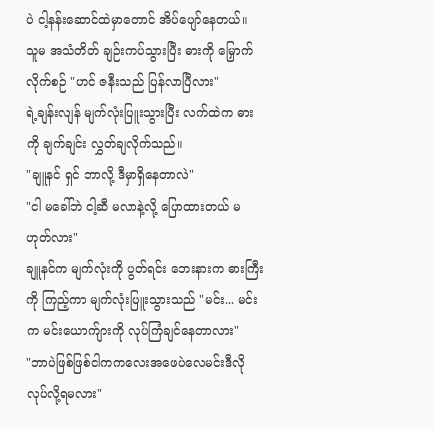ပဲ ငါ့နန်းဆောင်ထဲမှာတောင် အိပ်ပျော်နေတယ်။
သူမ အသံတိတ် ချဉ်းကပ်သွားပြီး ဓားကို မြှောက်လိုက်စဉ် "ဟင် ဇနီးသည် ပြန်လာပြီလား"
ရဲ့ချန်းလျန် မျက်လုံးပြူးသွားပြီး လက်ထဲက ဓားကို ချက်ချင်း လွှတ်ချလိုက်သည်။
"ချူနင် ရှင် ဘာလို့ ဒီမှာရှိနေတာလဲ"
"ငါ မခေါ်ဘဲ ငါ့ဆီ မလာနဲ့လို့ ပြောထားတယ် မဟုတ်လား"
ချူနင်က မျက်လုံးကို ပွတ်ရင်း ဘေးနားက ဓားကြီးကို ကြည့်ကာ မျက်လုံးပြူးသွားသည် "မင်း... မင်းက မင်းယောက်ျားကို လုပ်ကြံချင်နေတာလား"
"ဘာပဲဖြစ်ဖြစ်ငါကကလေးအဖေပဲလေမင်းဒီလိုလုပ်လို့ရမလား"